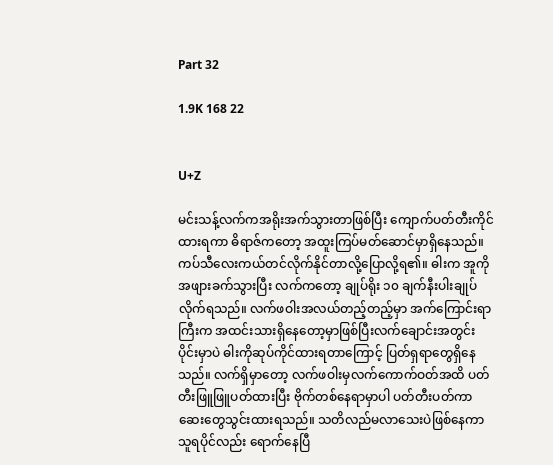Part 32

1.9K 168 22


U+Z

မင်းသန့်လက်ကအရိုးအက်သွားတာဖြစ်ပြီး ကျောက်ပတ်တီးကိုင်ထားရကာ ဓိရာဇ်ကတော့ အထူးကြပ်မတ်ဆောင်မှာရှိနေသည်။ ကပ်သီလေးကယ်တင်လိုက်နိုင်တာလို့ပြောလို့ရ၏။ ဓါးက အူကိုအဖျားခက်သွားပြီး လက်ကတော့ ချုပ်ရိုး ၁၀ ချက်နီးပါးချုပ်လိုက်ရသည်။ လက်ဖဝါးအလယ်တည့်တည့်မှာ အက်ကြောင်းရာကြီးက အထင်းသားရှိနေတော့မှာဖြစ်ပြီးလက်ချောင်းအတွင်းပိုင်းမှာပဲ ဓါးကိုဆုပ်ကိုင်ထားရတာကြောင့် ပြတ်ရှရာတွေရှိနေသည်။ လက်ရှိမှာတော့ လက်ဖဝါးမှလက်ကောက်ဝတ်အထိ ပတ်တီးဖြူဖြူပတ်ထားပြီး ဗိုက်တစ်နေရာမှာပါ ပတ်တီးပတ်ကာ ဆေးတွေသွင်းထားရသည်။ သတိလည်မလာသေးပဲဖြစ်နေကာ သူရပိုင်လည်း ရောက်နေပြီ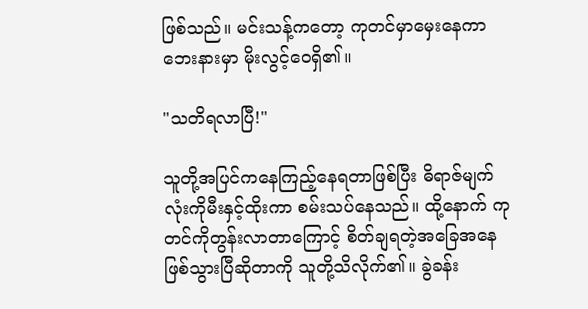ဖြစ်သည်။ မင်းသန့်ကတော့ ကုတင်မှာမှေးနေကာ ဘေးနားမှာ မိုးလွင့်ဝေရှိ၏။

"သတိရလာပြီ!"

သူတို့အပြင်ကနေကြည့်နေရတာဖြစ်ပြီး ဓိရာဇ်မျက်လုံးကိုမီးနှင့်ထိုးကာ စမ်းသပ်နေသည်။ ထို့နောက် ကုတင်ကိုတွန်းလာတာကြောင့် စိတ်ချရတဲ့အခြေအနေဖြစ်သွားပြီဆိုတာကို သူတို့သိလိုက်၏။ ခွဲခန်း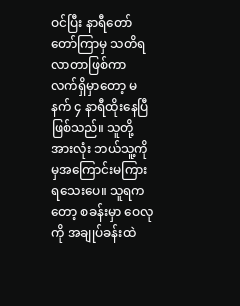ဝင်ပြီး နာရီတော်တော်ကြာမှ သတိရလာတာဖြစ်ကာ လက်ရှိမှာတော့ မနက် ၄ နာရီထိုးနေပြီဖြစ်သည်။ သူတို့အားလုံး ဘယ်သူ့ကိုမှအကြောင်းမကြားရသေးပေ။ သူရကတော့ စခန်းမှာ ဝေလုကို အချုပ်ခန်းထဲ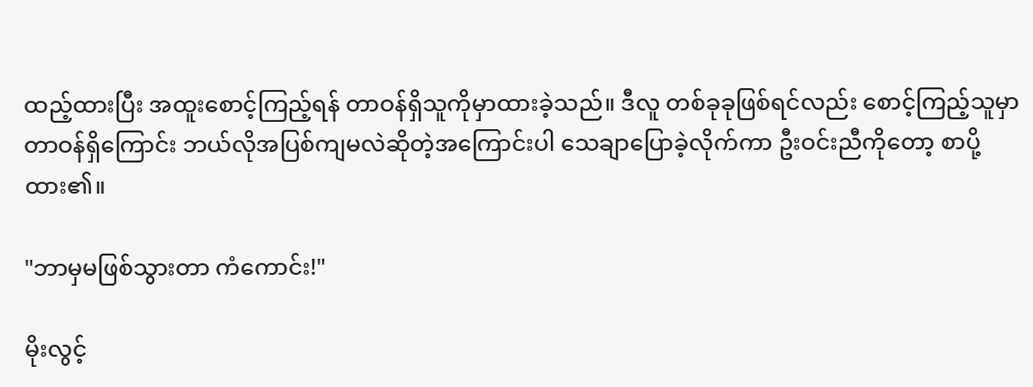ထည့်ထားပြီး အထူးစောင့်ကြည့်ရန် တာဝန်ရှိသူကိုမှာထားခဲ့သည်။ ဒီလူ တစ်ခုခုဖြစ်ရင်လည်း စောင့်ကြည့်သူမှာ တာဝန်ရှိကြောင်း ဘယ်လိုအပြစ်ကျမလဲဆိုတဲ့အကြောင်းပါ သေချာပြောခဲ့လိုက်ကာ ဦးဝင်းညီကိုတော့ စာပို့ထား၏။

"ဘာမှမဖြစ်သွားတာ ကံကောင်း!"

မိုးလွင့်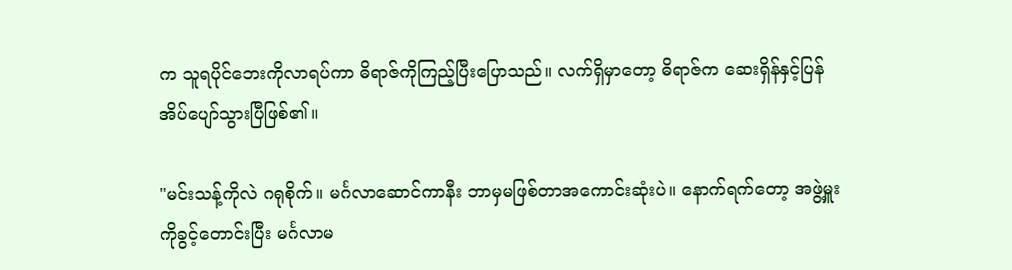က သူရပိုင်ဘေးကိုလာရပ်ကာ ဓိရာဇ်ကိုကြည့်ပြီးပြောသည်။ လက်ရှိမှာတော့ ဓိရာဇ်က ဆေးရှိန်နှင့်ပြန်အိပ်ပျော်သွားပြီဖြစ်၏။

"မင်းသန့်ကိုလဲ ဂရုစိုက်။ မင်္ဂလာဆောင်ကာနီး ဘာမှမဖြစ်တာအကောင်းဆုံးပဲ။ နောက်ရက်တော့ အဖွဲ့မှူးကိုခွင့်တောင်းပြီး မင်္ဂလာမ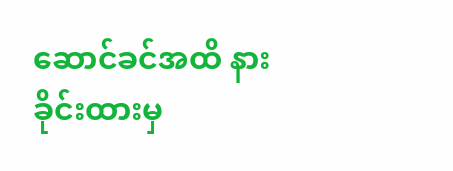ဆောင်ခင်အထိ နားခိုင်းထားမှ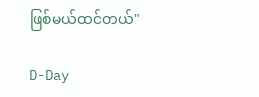ဖြစ်မယ်ထင်တယ်"

D-Day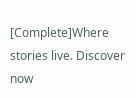[Complete]Where stories live. Discover now